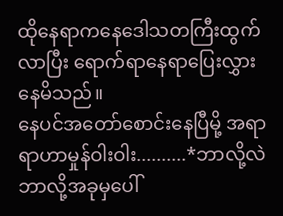ထိုနေရာကနေဒေါသတကြီးထွက်လာပြီး ရောက်ရာနေရာပြေးလွှားနေမိသည်။
နေပင်အတော်စောင်းနေပြီမို့ အရာရာဟာမှုန်ဝါးဝါး..........*ဘာလို့လဲ ဘာလို့အခုမှပေါ်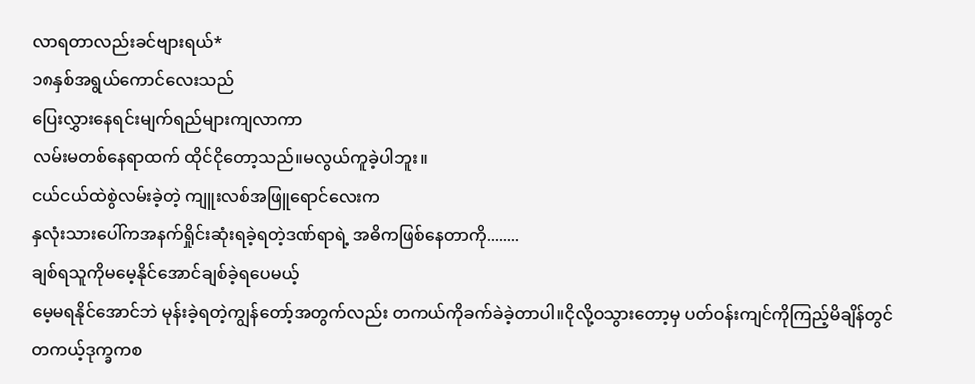လာရတာလည်းခင်ဗျားရယ်*
၁၈နှစ်အရွယ်ကောင်လေးသည်
ပြေးလွှားနေရင်းမျက်ရည်များကျလာကာ
လမ်းမတစ်နေရာထက် ထိုင်ငိုတော့သည်။မလွယ်ကူခဲ့ပါဘူး။
ငယ်ငယ်ထဲစွဲလမ်းခဲ့တဲ့ ကျူးလစ်အဖြူရောင်လေးက
နှလုံးသားပေါ်ကအနက်ရှိုင်းဆုံးရခဲ့ရတဲ့ဒဏ်ရာရဲ့ အဓိကဖြစ်နေတာကို........
ချစ်ရသူကိုမမေ့နိုင်အောင်ချစ်ခဲ့ရပေမယ့်
မေ့မရနိုင်အောင်ဘဲ မုန်းခဲ့ရတဲ့ကျွန်တော့်အတွက်လည်း တကယ်ကိုခက်ခဲခဲ့တာပါ။ငိုလို့ဝသွားတော့မှ ပတ်ဝန်းကျင်ကိုကြည့်မိချိန်တွင်
တကယ့်ဒုက္ခကစ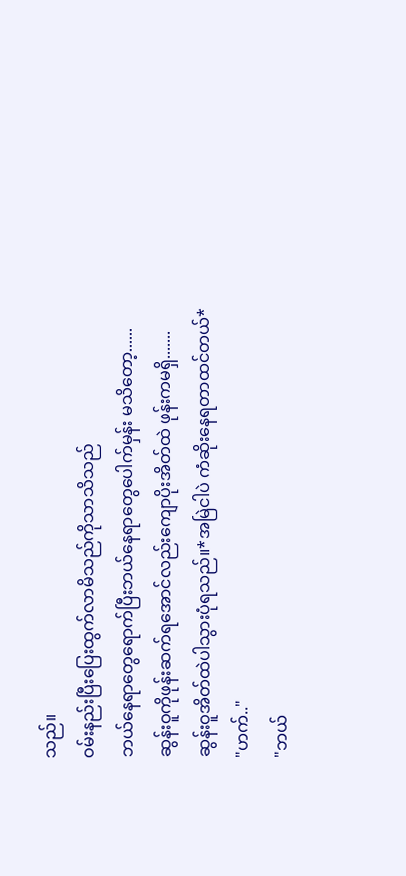သည်။
ဝမ်းနည်းပြီးပြေးထွက်လာမိသည်ကိုသာသိသည်
ဘယ်နေရာတွေရောက်ပြီးဘယ်နေရာတွေပေါက်မှန်း မသိတော့......
ဆွန်းဝူကိုဖုန်းဆက်ရအောင်လည်းကျောပိုးအိတ်ထဲ ဖုန်းကမရှိ.......
ဆွန်းဝူအိတ်ထဲပါသွားပုံရသည်။*အမြဲငါပဲ ကံဆိုးနေရတာထင်တယ်*
"ဟက်.."
"ဘယ်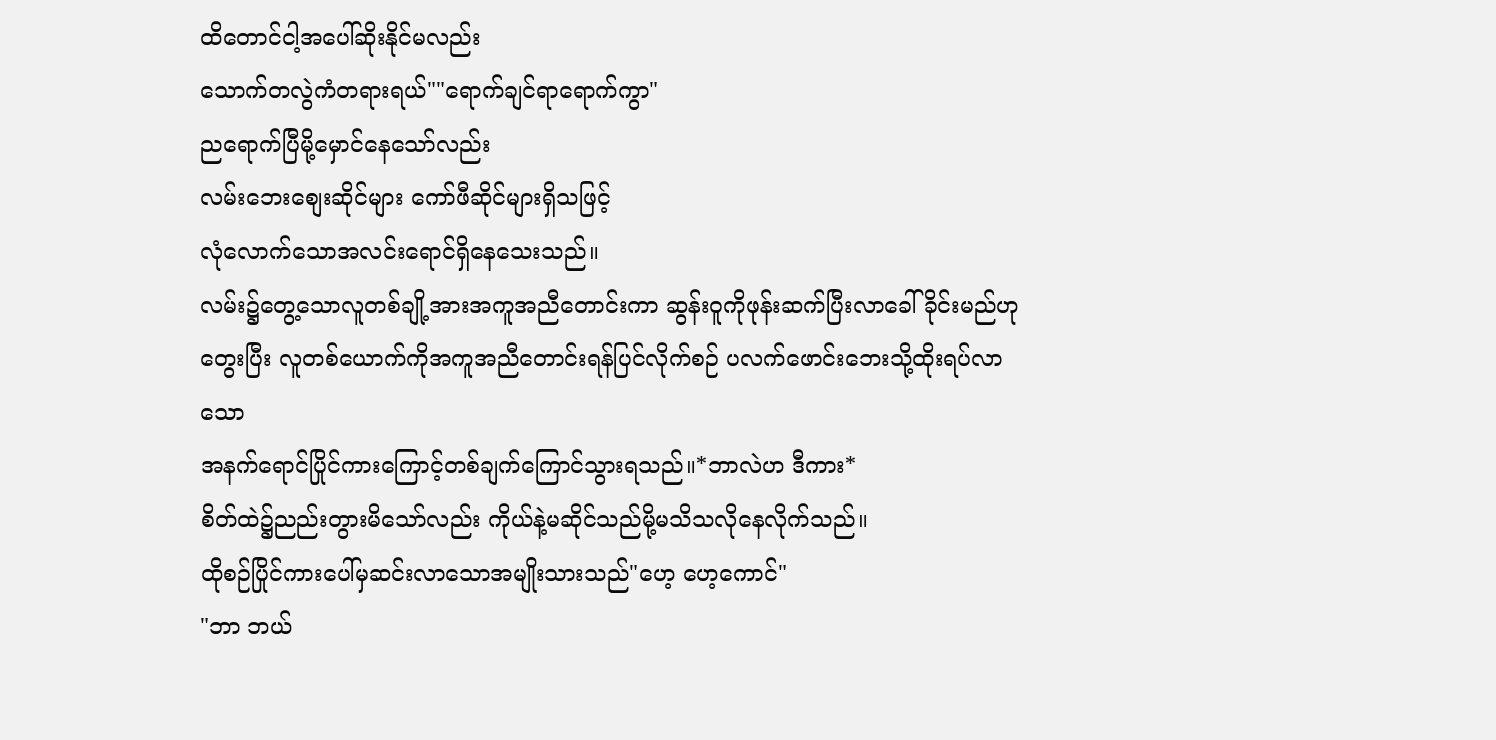ထိတောင်ငါ့အပေါ်ဆိုးနိုင်မလည်း
သောက်တလွဲကံတရားရယ်""ရောက်ချင်ရာရောက်ကွာ"
ညရောက်ပြီမို့မှောင်နေသော်လည်း
လမ်းဘေးစျေးဆိုင်များ ကော်ဖီဆိုင်များရှိသဖြင့်
လုံလောက်သောအလင်းရောင်ရှိနေသေးသည်။
လမ်း၌တွေ့သောလူတစ်ချို့အားအကူအညီတောင်းကာ ဆွန်းဝူကိုဖုန်းဆက်ပြီးလာခေါ်ခိုင်းမည်ဟုတွေးပြီး လူတစ်ယောက်ကိုအကူအညီတောင်းရန်ပြင်လိုက်စဉ် ပလက်ဖောင်းဘေးသို့ထိုးရပ်လာသော
အနက်ရောင်ပြိုင်ကားကြောင့်တစ်ချက်ကြောင်သွားရသည်။*ဘာလဲဟ ဒီကား*
စိတ်ထဲ၌ညည်းတွားမိသော်လည်း ကိုယ်နဲ့မဆိုင်သည်မို့မသိသလိုနေလိုက်သည်။
ထိုစဉ်ပြိုင်ကားပေါ်မှဆင်းလာသောအမျိုးသားသည်"ဟေ့ ဟေ့ကောင်"
"ဘာ ဘယ်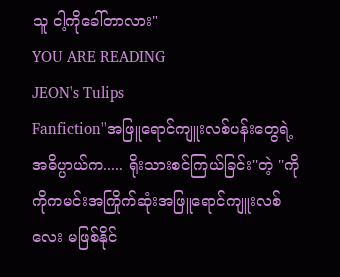သူ ငါ့ကိုခေါ်တာလား"
YOU ARE READING
JEON's Tulips
Fanfiction''အဖြူရောင်ကျူးလစ်ပန်းတွေရဲ့အဓိပ္ပာယ်က..... ရိုးသားစင်ကြယ်ခြင်း''တဲ့ ''ကိုကိုကမင်းအကြိုက်ဆုံးအဖြူရောင်ကျူးလစ်လေး မဖြစ်နိုင်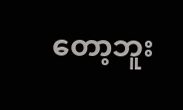တော့ဘူး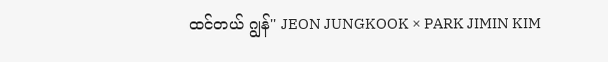ထင်တယ် ဂျွန်'' JEON JUNGKOOK × PARK JIMIN KIM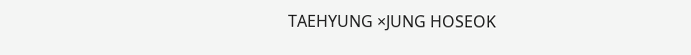TAEHYUNG ×JUNG HOSEOK